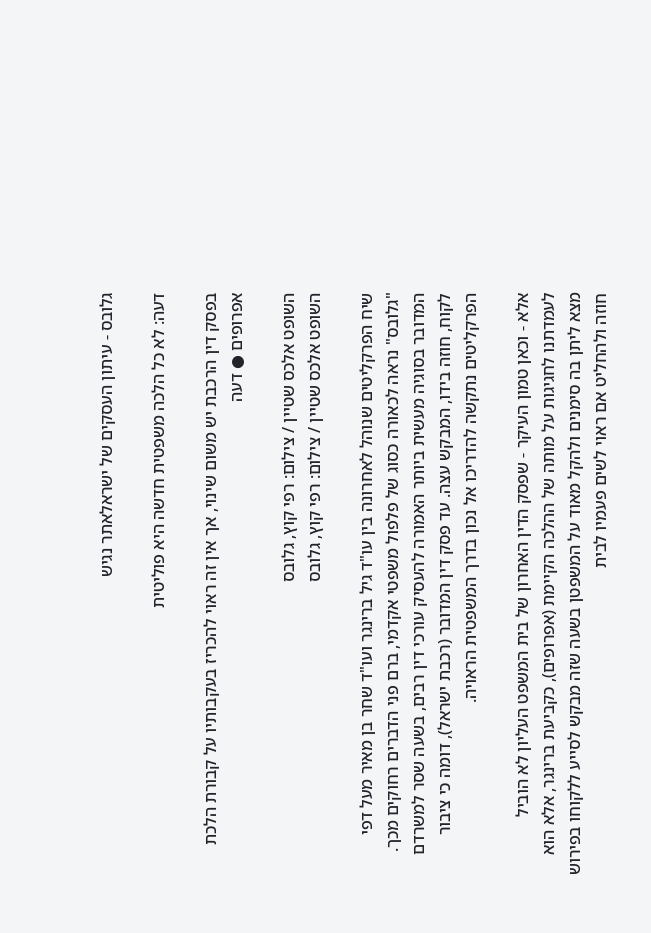גלובס - עיתון העסקים של ישראלאתר נגיש

דעה: לא כל הלכה משפטית חדשה היא פוליטית

בפסק דין הרכבת יש משום שינוי, אך אין זה ראוי להכריז בעקבותיו על קבורת הלכת אפרופים ● דעה

השופט אלכס שטיין / צילום: רפי קוץ, גלובס
השופט אלכס שטיין / צילום: רפי קוץ, גלובס

שיח הפרקליטים שנוהל לאחרונה בין עו"ד גיל ברינגר ועו"ד שחר בן מאיר מעל דפי "גלובס" נראה לכאורה כסוג של פלפול משפטי אקדמי, ברם פני הדברים רחוקים מכך. המדובר בסוגיה מעשית ביותר האמורה להעסיק עורכי דין רבים, בשעה שסר למשרדם לקוח, חוזה בידו, המבקש עצה. עד פסק דין המדובר (רכבת ישראל), דומה כי ציבור הפרקליטים נתקשה להדריכו אל נכון בדרך המשפטית הראויה.

אלא - וכאן טמון העיקר - שפסק הדין האחרון של בית המשפט העליון לא הוביל לעמדתנו לחגיגות על מותה של ההלכה הקיימת (אפרופים), כקביעת ברינגר, אלא הוא מצא ליתן בה סימנים ולהקל מאוד על המשפטן בשעה שזה מבקש לסייע ללקוחו בפירוש חוזה ולהחליט אם ראוי לשים פעמיו לבית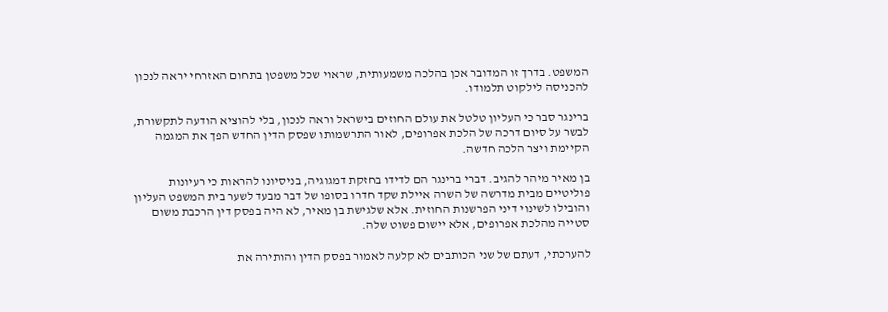המשפט. בדרך זו המדובר אכן בהלכה משמעותית, שראוי שכל משפטן בתחום האזרחי יראה לנכון להכניסה לילקוט תלמודו.

ברינגר סבר כי העליון טלטל את עולם החוזים בישראל וראה לנכון, בלי להוציא הודעה לתקשורת, לבשר על סיום דרכה של הלכת אפרופים, לאור התרשמותו שפסק הדין החדש הפך את המגמה הקיימת ויצר הלכה חדשה.

בן מאיר מיהר להגיב. דברי ברינגר הם לדידו בחזקת דמגוגיה, בניסיונו להראות כי רעיונות פוליטיים מבית מדרשה של השרה איילת שקד חדרו בסופו של דבר מבעד לשער בית המשפט העליון והובילו לשינוי דיני הפרשנות החוזית. אלא שלגישת בן מאיר, לא היה בפסק דין הרכבת משום סטייה מהלכת אפרופים, אלא יישום פשוט שלה.

להערכתי, דעתם של שני הכותבים לא קלעה לאמור בפסק הדין והותירה את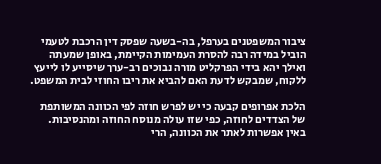ציבור המשפטנים בערפל, בה-בשעה שפסק דין הרכבת לטעמי הוביל במידה רבה להסרת העמימות הקיימת, באופן שמעתה ואילך יהא בידי הפרקליט מורה נבוכים רב-ערך שיסייע לו לייעץ ללקוח, שמבקש לדעת האם להביא את ריבו החוזי לבית המשפט.

הלכת אפרופים קבעה כי יש לפרש חוזה לפי הכוונה המשותפת של הצדדים לחוזה, כפי שזו עולה מנוסח החוזה ומהנסיבות. באין אפשרות לאתר את הכוונה, הרי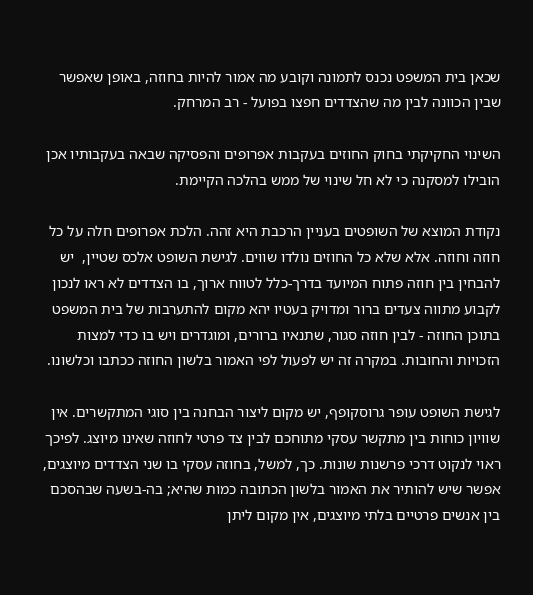שכאן בית המשפט נכנס לתמונה וקובע מה אמור להיות בחוזה, באופן שאפשר שבין הכוונה לבין מה שהצדדים חפצו בפועל - רב המרחק.

השינוי החקיקתי בחוק החוזים בעקבות אפרופים והפסיקה שבאה בעקבותיו אכן הובילו למסקנה כי לא חל שינוי של ממש בהלכה הקיימת.

נקודת המוצא של השופטים בעניין הרכבת היא זהה. הלכת אפרופים חלה על כל חוזה וחוזה. אלא שלא כל החוזים נולדו שווים. לגישת השופט אלכס שטיין,  יש להבחין בין חוזה פתוח המיועד בדרך-כלל לטווח ארוך, בו הצדדים לא ראו לנכון לקבוע מתווה צעדים ברור ומדויק בעטיו יהא מקום להתערבות של בית המשפט בתוכן החוזה - לבין חוזה סגור, שתנאיו ברורים, ומוגדרים ויש בו כדי למצות הזכויות והחובות. במקרה זה יש לפעול לפי האמור בלשון החוזה ככתבו וכלשונו.

לגישת השופט עופר גרוסקופף, יש מקום ליצור הבחנה בין סוגי המתקשרים. אין שוויון כוחות בין מתקשר עסקי מתוחכם לבין צד פרטי לחוזה שאינו מיוצג. לפיכך ראוי לנקוט דרכי פרשנות שונות. כך, למשל, בחוזה עסקי בו שני הצדדים מיוצגים, אפשר שיש להותיר את האמור בלשון הכתובה כמות שהיא; בה-בשעה שבהסכם בין אנשים פרטיים בלתי מיוצגים, אין מקום ליתן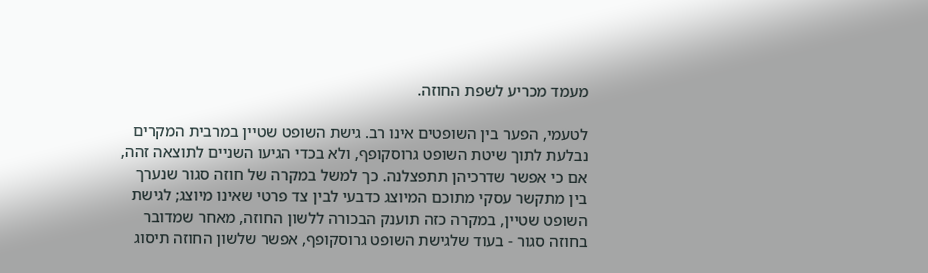מעמד מכריע לשפת החוזה.

לטעמי, הפער בין השופטים אינו רב. גישת השופט שטיין במרבית המקרים נבלעת לתוך שיטת השופט גרוסקופף, ולא בכדי הגיעו השניים לתוצאה זהה, אם כי אפשר שדרכיהן תתפצלנה. כך למשל במקרה של חוזה סגור שנערך בין מתקשר עסקי מתוכם המיוצג כדבעי לבין צד פרטי שאינו מיוצג; לגישת השופט שטיין, במקרה כזה תוענק הבכורה ללשון החוזה, מאחר שמדובר בחוזה סגור - בעוד שלגישת השופט גרוסקופף, אפשר שלשון החוזה תיסוג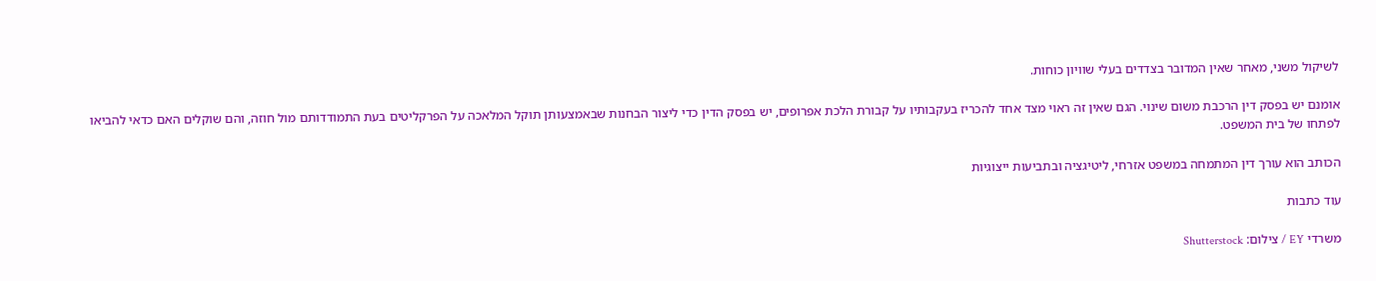לשיקול משני, מאחר שאין המדובר בצדדים בעלי שוויון כוחות.

אומנם יש בפסק דין הרכבת משום שינוי. הגם שאין זה ראוי מצד אחד להכריז בעקבותיו על קבורת הלכת אפרופים, יש בפסק הדין כדי ליצור הבחנות שבאמצעותן תוקל המלאכה על הפרקליטים בעת התמודדותם מול חוזה, והם שוקלים האם כדאי להביאו לפתחו של בית המשפט.

הכותב הוא עורך דין המתמחה במשפט אזרחי, ליטיגציה ובתביעות ייצוגיות

עוד כתבות

משרדי EY / צילום: Shutterstock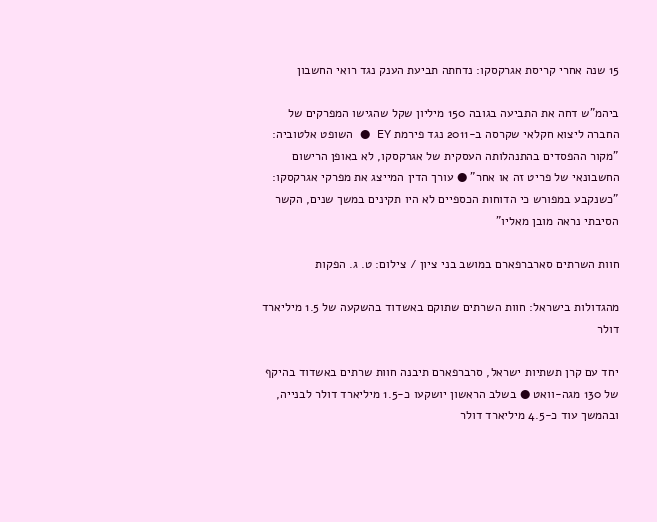15 שנה אחרי קריסת אגרקסקו: נדחתה תביעת הענק נגד רואי החשבון

ביהמ"ש דחה את התביעה בגובה 150 מיליון שקל שהגישו המפרקים של החברה ליצוא חקלאי שקרסה ב-2011 נגד פירמת EY ● השופט אלטוביה: "מקור ההפסדים בהתנהלותה העסקית של אגרקסקו, לא באופן הרישום החשבונאי של פריט זה או אחר" ● עורך הדין המייצג את מפרקי אגרקסקו: "כשנקבע במפורש כי הדוחות הכספיים לא היו תקינים במשך שנים, הקשר הסיבתי נראה מובן מאליו"

חוות השרתים סארברפארם במושב בני ציון / צילום: ט. ג. הפקות

מהגדולות בישראל: חוות השרתים שתוקם באשדוד בהשקעה של 1.5 מיליארד דולר

יחד עם קרן תשתיות ישראל, סרברפארם תיבנה חוות שרתים באשדוד בהיקף של 130 מגה-וואט ● בשלב הראשון יושקעו כ-1.5 מיליארד דולר לבנייה, ובהמשך עוד כ-4.5 מיליארד דולר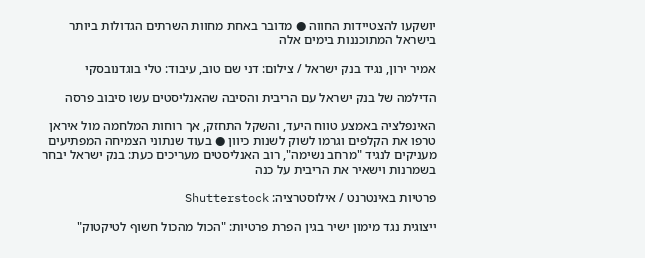יושקעו להצטיידות החווה ● מדובר באחת מחוות השרתים הגדולות ביותר בישראל המתוכננות בימים אלה

אמיר ירון, נגיד בנק ישראל / צילום: דני שם טוב, עיבוד: טלי בוגדנובסקי

הדילמה של בנק ישראל עם הריבית והסיבה שהאנליסטים עשו סיבוב פרסה

האינפלציה באמצע טווח היעד, והשקל התחזק, אך רוחות המלחמה מול איראן טרפו את הקלפים וגרמו לשוק לשנות כיוון ● בעוד שנתוני הצמיחה המפתיעים מעניקים לנגיד "מרחב נשימה", רוב האנליסטים מעריכים כעת: בנק ישראל יבחר בשמרנות וישאיר את הריבית על כנה

פרטיות באינטרנט / אילוסטרציה: Shutterstock

ייצוגית נגד מימון ישיר בגין הפרת פרטיות: "הכול מהכול חשוף לטיקטוק"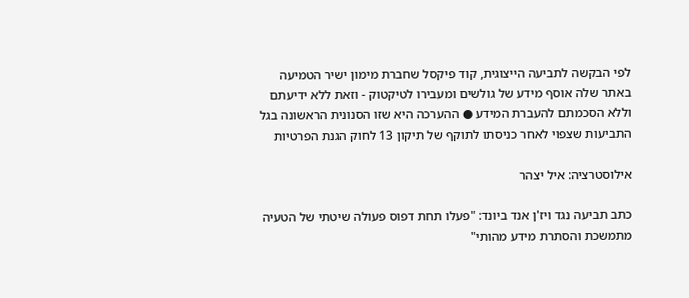לפי הבקשה לתביעה הייצוגית, קוד פיקסל שחברת מימון ישיר הטמיעה באתר שלה אוסף מידע של גולשים ומעבירו לטיקטוק - וזאת ללא ידיעתם וללא הסכמתם להעברת המידע ● ההערכה היא שזו הסנונית הראשונה בגל התביעות שצפוי לאחר כניסתו לתוקף של תיקון 13 לחוק הגנת הפרטיות

אילוסטרציה: איל יצהר

כתב תביעה נגד ויז'ן אנד ביונד: "פעלו תחת דפוס פעולה שיטתי של הטעיה מתמשכת והסתרת מידע מהותי"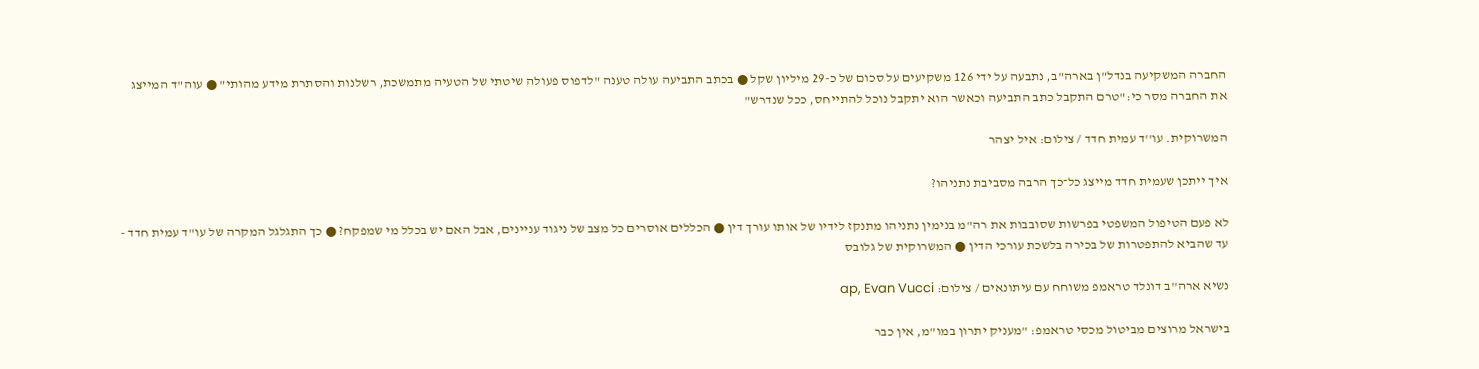החברה המשקיעה בנדל"ן בארה"ב, נתבעה על ידי 126 משקיעים על סכום של כ-29 מיליון שקל ● בכתב התביעה עולה טענה "לדפוס פעולה שיטתי של הטעיה מתמשכת, רשלנות והסתרת מידע מהותי" ● עוה"ד המייצג את החברה מסר כי:"טרם התקבל כתב התביעה וכאשר הוא יתקבל נוכל להתייחס, ככל שנדרש"

המשרוקית. עו''ד עמית חדד / צילום: איל יצהר

איך ייתכן שעמית חדד מייצג כל־כך הרבה מסביבת נתניהו?

לא פעם הטיפול המשפטי בפרשות שסובבות את רה"מ בנימין נתניהו מתנקז לידיו של אותו עורך דין ● הכללים אוסרים כל מצב של ניגוד עניינים, אבל האם יש בכלל מי שמפקח? ● כך התגלגל המקרה של עו"ד עמית חדד - עד שהביא להתפטרות של בכירה בלשכת עורכי הדין ● המשרוקית של גלובס

נשיא ארה''ב דונלד טראמפ משוחח עם עיתונאים / צילום: ap, Evan Vucci

בישראל מרוצים מביטול מכסי טראמפ: "מעניק יתרון במו"מ, אין כבר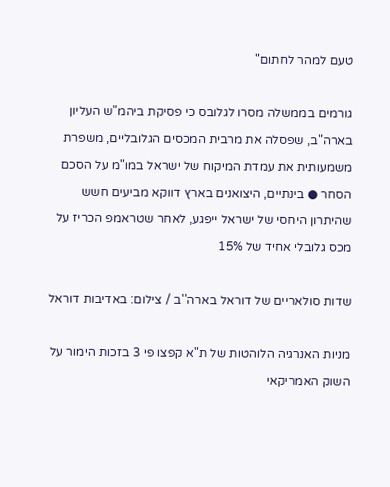טעם למהר לחתום"

גורמים בממשלה מסרו לגלובס כי פסיקת ביהמ"ש העליון בארה"ב, שפסלה את מרבית המכסים הגלובליים, משפרת משמעותית את עמדת המיקוח של ישראל במו"מ על הסכם הסחר ● בינתיים, היצואנים בארץ דווקא מביעים חשש שהיתרון היחסי של ישראל ייפגע, לאחר שטראמפ הכריז על מכס גלובלי אחיד של 15%

שדות סולאריים של דוראל בארה''ב / צילום: באדיבות דוראל

מניות האנרגיה הלוהטות של ת"א קפצו פי 3 בזכות הימור על השוק האמריקאי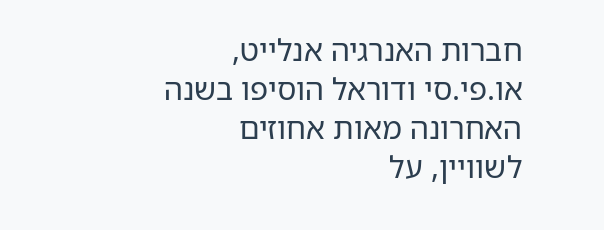חברות האנרגיה אנלייט, או.פי.סי ודוראל הוסיפו בשנה האחרונה מאות אחוזים לשוויין, על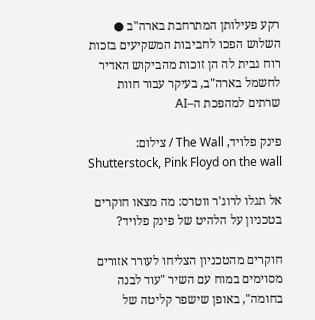רקע פעילותן המתרחבת בארה"ב ● השלוש הפכו לחביבות המשקיעים בזכות רוח גבית לה הן זוכות מהביקוש האדיר לחשמל בארה"ב, בעיקר עבור חוות שרתים למהפכת ה–AI

פינק פלויד, The Wall / צילום: Shutterstock, Pink Floyd on the wall

אל תגלו לרוג'ר ווטרס: מה מצאו חוקרים בטכניון על הלהיט של פינק פלויד?

חוקרים מהטכניון הצליחו לעורר אזורים מסוימים במוח עם השיר "עוד לבנה בחומה", באופן שישפר קליטה של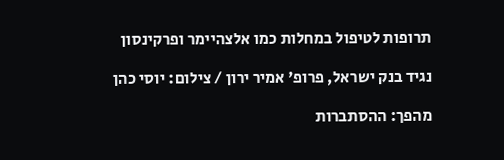תרופות לטיפול במחלות כמו אלצהיימר ופרקינסון

נגיד בנק ישראל, פרופ' אמיר ירון / צילום: יוסי כהן

מהפך: ההסתברות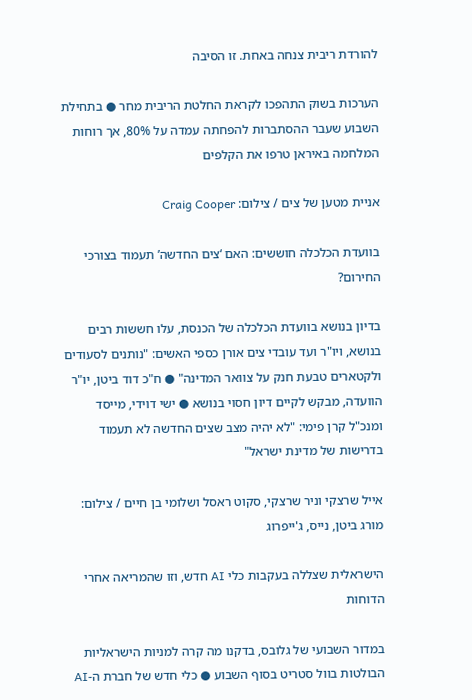להורדת ריבית צנחה באחת. זו הסיבה

הערכות בשוק התהפכו לקראת החלטת הריבית מחר ● בתחילת השבוע שעבר ההסתברות להפחתה עמדה על 80%, אך רוחות המלחמה באיראן טרפו את הקלפים

אניית מטען של צים / צילום: Craig Cooper

בוועדת הכלכלה חוששים: האם ‘צים החדשה’ תעמוד בצורכי החירום?

בדיון בנושא בוועדת הכלכלה של הכנסת, עלו חששות רבים בנושא, ויו"ר ועד עובדי צים אורן כספי האשים: "נותנים לסעודים ולקטארים טבעת חנק על צוואר המדינה" ● ח"כ דוד ביטן, יו"ר הוועדה, מבקש לקיים דיון חסוי בנושא ● ישי דוידי, מייסד ומנכ"ל קרן פימי: "לא יהיה מצב שצים החדשה לא תעמוד בדרישות של מדינת ישראל"

אייל שרצקי וניר שרצקי, סקוט ראסל ושלומי בן חיים / צילום: מורג ביטן, נייס, ג'ייפרוג

הישראלית שצללה בעקבות כלי AI חדש, וזו שהמריאה אחרי הדוחות

במדור השבועי של גלובס, בדקנו מה קרה למניות הישראליות הבולטות בוול סטריט בסוף השבוע ● כלי חדש של חברת ה-AI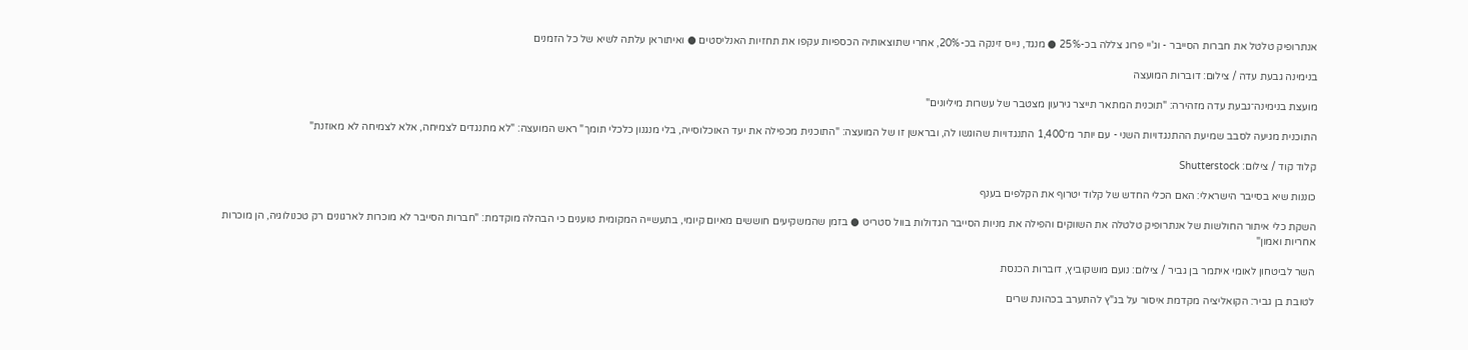אנתרופיק טלטל את חברות הסייבר - וג'יי פרוג צללה בכ-25% ● מנגד, נייס זינקה בכ-20%, אחרי שתוצאותיה הכספיות עקפו את תחזיות האנליסטים ● ואיתוראן עלתה לשיא של כל הזמנים

בנימינה גבעת עדה / צילום: דוברות המועצה

מועצת בנימינה־גבעת עדה מזהירה: "תוכנית המתאר תייצר גירעון מצטבר של עשרות מיליונים"

התוכנית מגיעה לסבב שמיעת ההתנגדויות השני - עם יותר מ־1,400 התנגדויות שהוגשו לה, ובראשן זו של המועצה: "התוכנית מכפילה את יעד האוכלוסייה, בלי מנגנון כלכלי תומך" ראש המועצה: "לא מתנגדים לצמיחה, אלא לצמיחה לא מאוזנת"

קלוד קוד / צילום: Shutterstock

כוננות שיא בסייבר הישראלי: האם הכלי החדש של קלוד יטרוף את הקלפים בענף

השקת כלי איתור החולשות של אנתרופיק טלטלה את השווקים והפילה את מניות הסייבר הגדולות בוול סטריט ● בזמן שהמשקיעים חוששים מאיום קיומי, בתעשייה המקומית טוענים כי הבהלה מוקדמת: "חברות הסייבר לא מוכרות לארגונים רק טכנולוגיה, הן מוכרות אחריות ואמון"

השר לביטחון לאומי איתמר בן גביר / צילום: נועם מושקוביץ, דוברות הכנסת

לטובת בן גביר: הקואליציה מקדמת איסור על בג"ץ להתערב בכהונת שרים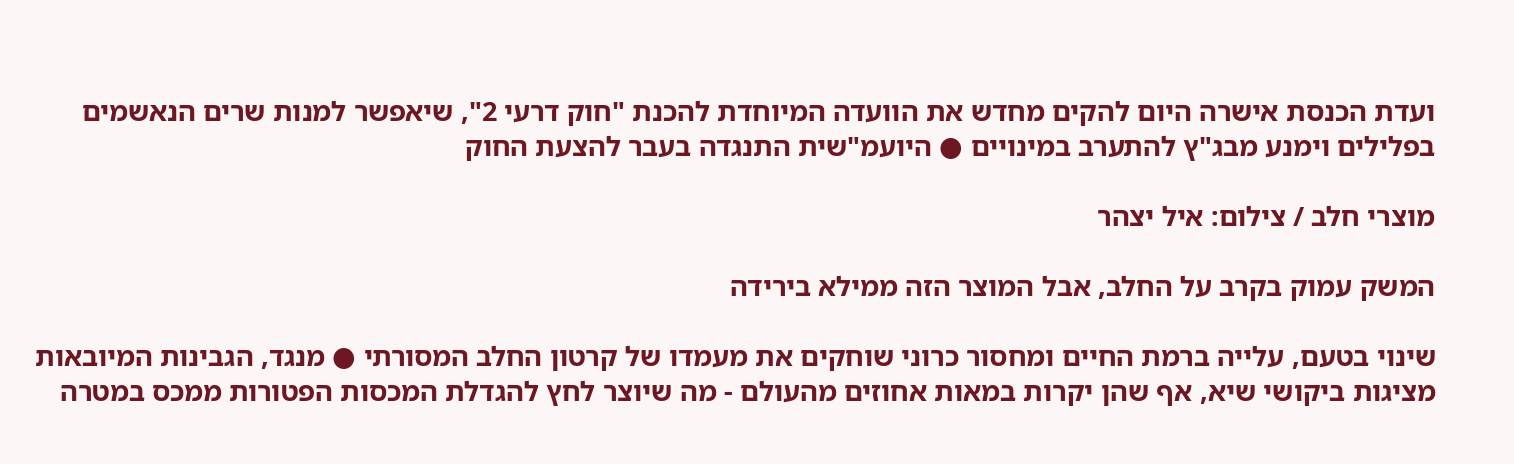ועדת הכנסת אישרה היום להקים מחדש את הוועדה המיוחדת להכנת "חוק דרעי 2", שיאפשר למנות שרים הנאשמים בפלילים וימנע מבג"ץ להתערב במינויים ● היועמ"שית התנגדה בעבר להצעת החוק

מוצרי חלב / צילום: איל יצהר

המשק עמוק בקרב על החלב, אבל המוצר הזה ממילא בירידה

שינוי בטעם, עלייה ברמת החיים ומחסור כרוני שוחקים את מעמדו של קרטון החלב המסורתי ● מנגד, הגבינות המיובאות מציגות ביקושי שיא, אף שהן יקרות במאות אחוזים מהעולם - מה שיוצר לחץ להגדלת המכסות הפטורות ממכס במטרה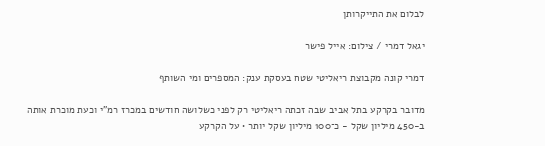לבלום את התייקרותן

יגאל דמרי / צילום: אייל פישר

דמרי קונה מקבוצת ריאליטי שטח בעסקת ענק: המספרים ומי השותף

מדובר בקרקע בתל אביב שבה זכתה ריאליטי רק לפני כשלושה חודשים במכרז רמ"י וכעת מוכרת אותה ב-450 מיליון שקל - כ־100 מיליון שקל יותר • על הקרקע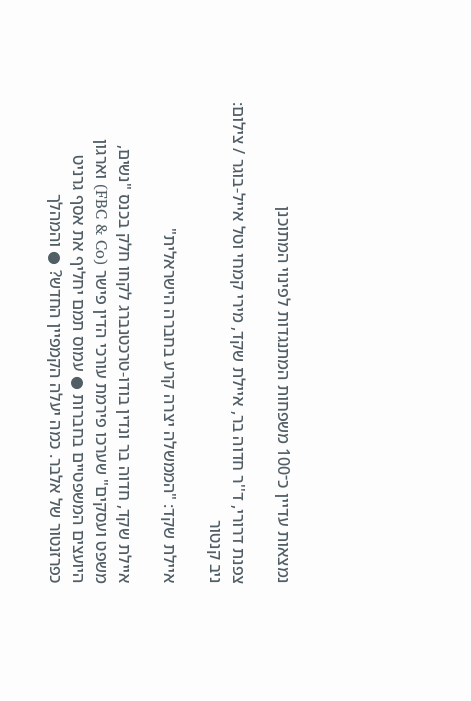נמצאות עדיין כ־100 משפחות המתנגדות לפינוי המתוכנן

צפנת דרורי, ד''ר חדוה בר, איילת שקד, מירי קמחי וטל אייל-בוגר / צילום: ניב קנטור

איילת שקד: "הממשלה יצרה קרע בחברה הישראלית"

איילת שקד, חדוה בר ונדין בודו-טרכטנברג לקחו חלק בכנס "נשים, משפט ועסקים" שערכו פירמת עורכי הדין פישר (FBC & Co) וארגון היועצים המשפטיים בחברות ● עמוס תמם יחליף את אסף גרניט כפרזנטור של אלבר. כמה יעלה הקמפיין החדש? ● והמהלך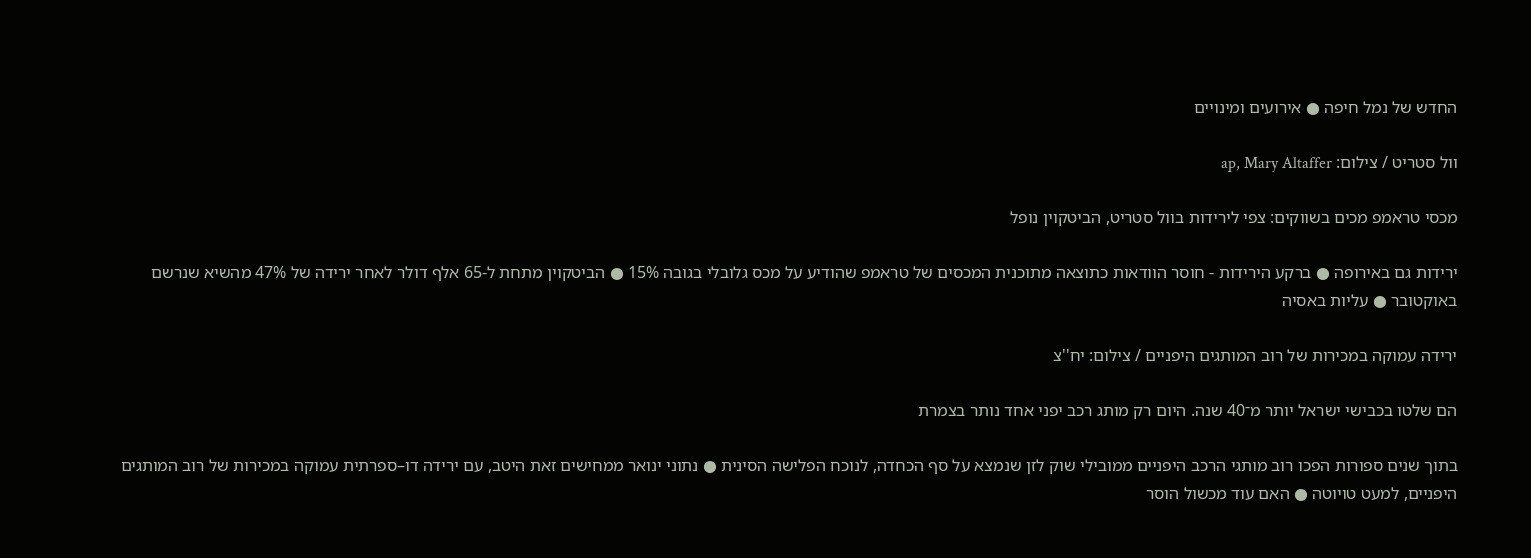החדש של נמל חיפה ● אירועים ומינויים

וול סטריט / צילום: ap, Mary Altaffer

מכסי טראמפ מכים בשווקים: צפי לירידות בוול סטריט, הביטקוין נופל

ירידות גם באירופה ● ברקע הירידות - חוסר הוודאות כתוצאה מתוכנית המכסים של טראמפ שהודיע על מכס גלובלי בגובה 15% ● הביטקוין מתחת ל-65 אלף דולר לאחר ירידה של 47% מהשיא שנרשם באוקטובר ● עליות באסיה

ירידה עמוקה במכירות של רוב המותגים היפניים / צילום: יח''צ

הם שלטו בכבישי ישראל יותר מ־40 שנה. היום רק מותג רכב יפני אחד נותר בצמרת

בתוך שנים ספורות הפכו רוב מותגי הרכב היפניים ממובילי שוק לזן שנמצא על סף הכחדה, לנוכח הפלישה הסינית ● נתוני ינואר ממחישים זאת היטב, עם ירידה דו–ספרתית עמוקה במכירות של רוב המותגים היפניים, למעט טויוטה ● האם עוד מכשול הוסר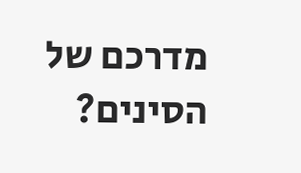מדרכם של הסינים?